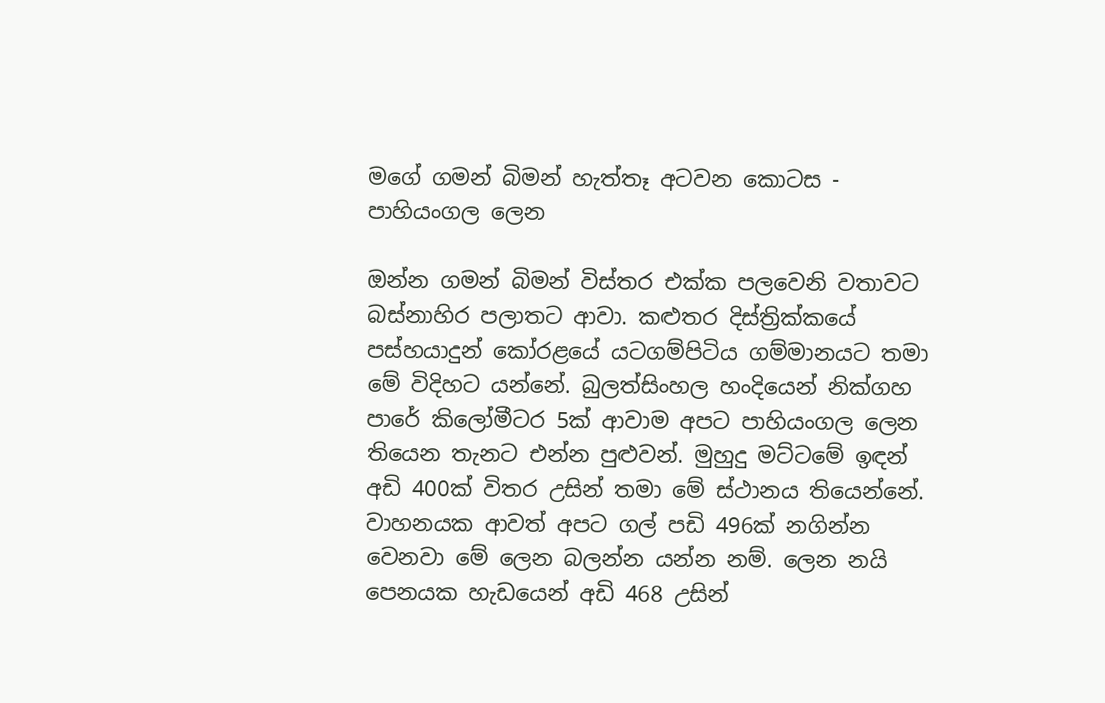මගේ ගමන් බිමන් හැත්තෑ අටවන කොටස - පාහියංගල ලෙන

ඔන්න ගමන් බිමන් විස්තර එක්ක පලවෙනි වතාවට බස්නාහිර පලාතට ආවා. කළුතර දිස්ත්‍රික්කයේ පස්හයාදුන් කෝරළයේ යටගම්පිටිය ගම්මානයට තමා මේ විදිහට යන්නේ. බුලත්සිංහල හංදියෙන් නික්ගහ පාරේ කිලෝමීටර 5ක් ආවාම අපට පාහියංගල ලෙන තියෙන තැනට එන්න පුළුවන්. මුහුදු මට්ටමේ ඉඳන් අඩි 400ක් විතර උසින් තමා මේ ස්ථානය තියෙන්නේ. වාහනයක ආවත් අපට ගල් පඩි 496ක් නගින්න වෙනවා මේ ලෙන බලන්න යන්න නම්. ලෙන නයි පෙනයක හැඩයෙන් අඩි 468 උසින්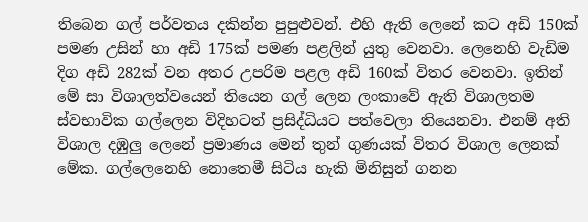තිබෙන ගල් පර්වතය දකින්න පුපුළුවන්. එහි ඇති ලෙනේ කට අඩි 150ක් පමණ උසින් හා අඩි 175ක් පමණ පළලින් යුතු වෙනවා. ලෙනෙහි වැඩිම දිග අඩි 282ක් වන අතර උපරිම පළල අඩි 160ක් විතර වෙනවා. ඉතින් මේ සා විශාලත්වයෙන් තියෙන ගල් ලෙන ලංකාවේ ඇති විශාලතම ස්වභාවික ගල්ලෙන විදිහටත් ප්‍රසිද්ධියට පත්වෙලා තියෙනවා. එනම් අති විශාල දඹුලු ලෙනේ ප්‍රමාණය මෙන් තුන් ගුණයක් විතර විශාල ලෙනක් මේක. ගල්ලෙනෙහි නොතෙමී සිටිය හැකි මිනිසුන් ගනන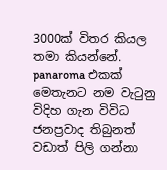3000ක් විතර කියල තමා කියන්නේ.
panaroma එකක්
මෙතැනට නම වැටුනු විදිහ ගැන විවිධ ජනප්‍රවාද තිබුනත් වඩාත් පිලි ගන්නා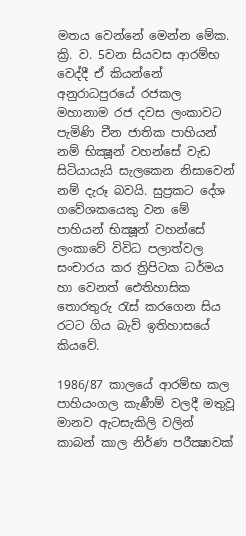මතය වෙන්නේ මෙන්න මේක. ක්‍රි. ව. 5වන සියවස ආරම්භ වෙද්දී ඒ කියන්නේ  අනුරාධපුරයේ රජකල මහානාම රජ දවස ලංකාවට පැමිණි චීන ජාතික පාහියන් නම් භික්‍ෂූන් වහන්සේ වැඩ සිටියායැයි සැලකෙන නිසාවෙන් නම් දැරූ බවයි. සුප්‍රකට දේශ ගවේශකයෙකු වන මේ පාහියන් භික්‍ෂූන් වහන්සේ ලංකාවේ විවිධ පලාත්වල සංචාරය කර ත්‍රිපිටක ධර්මය හා වෙනත් ඓතිහාසික තොරතුරු රැස් කරගෙන සිය රටට ගිය බැව් ඉතිහාසයේ කියවේ.

1986/87 කාලයේ ආරම්භ කල පාහියංගල කැණීම් වලදී මතුවූ මානව ඇටසැකිලි වලින් කාබන් කාල නිර්ණ පරීක්‍ෂාවක්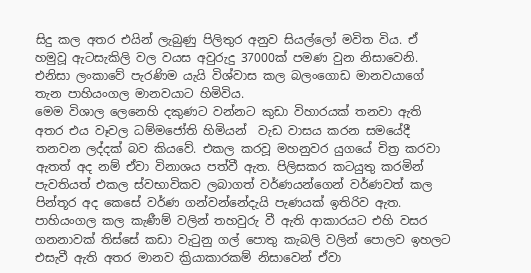සිදු කල අතර එයින් ලැබුණු පිලිතුර අනුව සියල්ලෝ මවිත විය. ඒ හමුවූ ඇටසැකිලි වල වයස අවුරුදු 37000ක් පමණ වුන නිසාවෙනි. එනිසා ලංකාවේ පැරණිම යැයි විශ්වාස කල බලංගොඩ මානවයාගේ තැන පාහියංගල මානවයාට හිමිවිය.
මෙම විශාල ලෙනෙහි දකුණට වන්නට කුඩා විහාරයක් තනවා ඇති අතර එය වෑවල ධම්මජෝති හිමියන්  වැඩ වාසය කරන සමයේදී තනවන ලද්දක් බව කියවේ. එකල කරවූ මහනුවර යුගයේ චිත්‍ර කරවා ඇතත් අද නම් ඒවා විනාශය පත්වී ඇත. පිලිසකර කටයුතු කරමින් පැවතියත් එකල ස්වභාවිකව ලබාගත් වර්ණයන්ගෙන් වර්ණවත් කල පින්තූර අද කෙසේ වර්ණ ගන්වන්නේදැයි පැණයක් ඉතිරිව ඇත.
පාහියංගල කල කැණීම් වලින් තහවුරු වී ඇති ආකාරයට එහි වසර ගනනාවක් තිස්සේ කඩා වැටුනු ගල් පොතු කැබලි වලින් පොලව ඉහලට එසැවී ඇති අතර මානව ක්‍රියාකාරකම් නිසාවෙන් ඒවා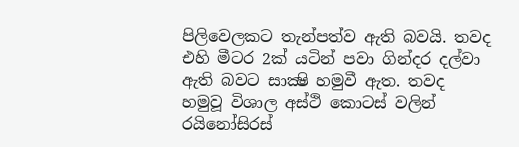පිලිවෙලකට තැන්පත්ව ඇති බවයි. තවද එහි මීටර 2ක් යටින් පවා ගින්දර දල්වා ඇති බවට සාක්‍ෂි හමුවී ඇත. තවද හමුවූ විශාල අස්ථි කොටස් වලින් රයිනෝසිරස්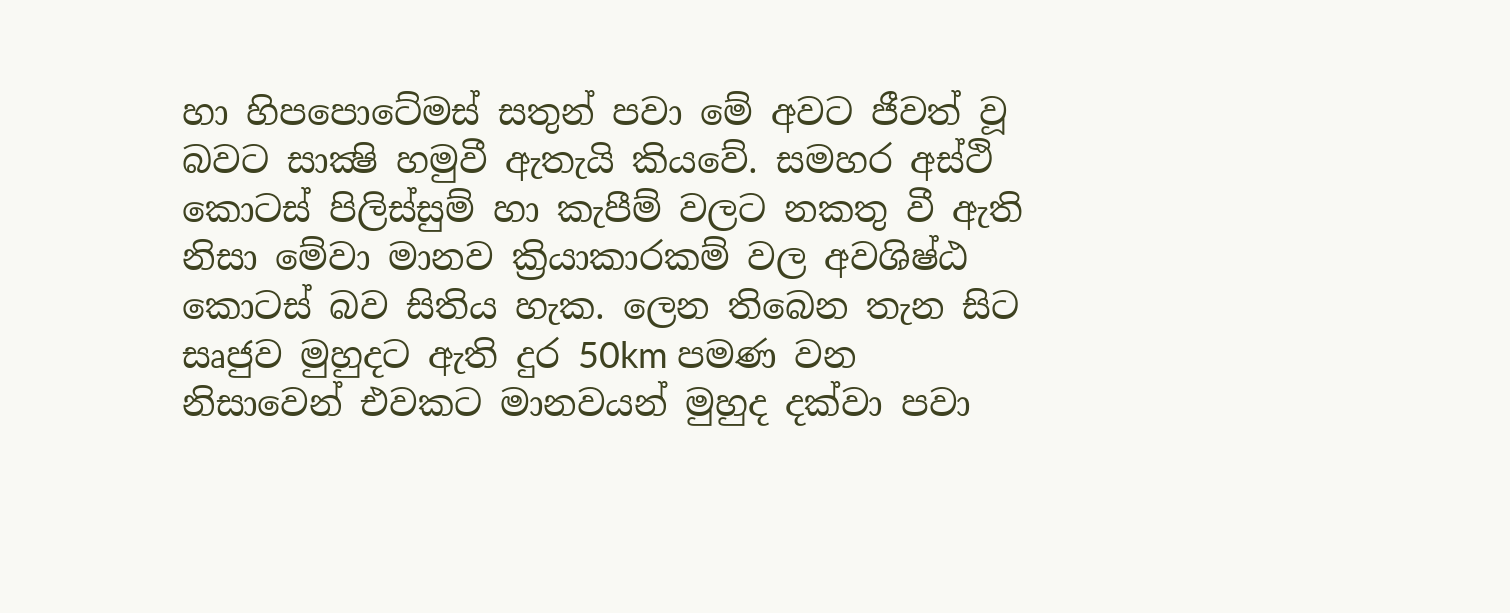හා හිපපොටේමස් සතුන් පවා මේ අවට ජීවත් වූ බවට සාක්‍ෂි හමුවී ඇතැයි කියවේ. සමහර අස්ථි කොටස් පිලිස්සුම් හා කැපීම් වලට නකතු වී ඇති නිසා මේවා මානව ක්‍රියාකාරකම් වල අවශිෂ්ඨ කොටස් බව සිතිය හැක. ලෙන තිබෙන තැන සිට සෘජුව මුහුදට ඇති දුර 50km පමණ වන නිසාවෙන් එවකට මානවයන් මුහුද දක්වා පවා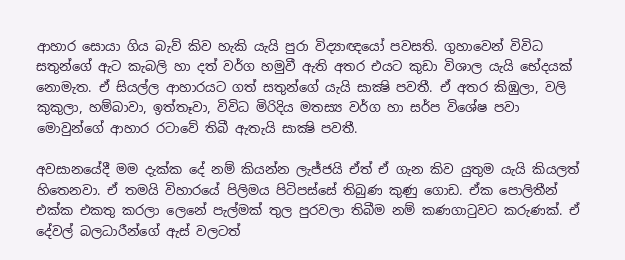ආහාර සොයා ගිය බැව් කිව හැකි යැයි පුරා විද්‍යාඥයෝ පවසති. ගුහාවෙන් විවිධ සතුන්ගේ ඇට කැබලි හා දත් වර්ග හමුවී ඇති අතර එයට කුඩා විශාල යැයි භේදයක් නොමැත. ඒ සියල්ල ආහාරයට ගත් සතුන්ගේ යැයි සාක්‍ෂි පවතී. ඒ අතර කිඹුලා, වලි කුකුලා, හම්බාවා, ඉත්තෑවා, විවිධ මිරිදිය මතස්‍ය වර්ග හා සර්ප විශේෂ පවා මොවුන්ගේ ආහාර රටාවේ තිබී ඇතැයි සාක්‍ෂි පවතී.

අවසානයේදී මම දැක්ක දේ නම් කියන්න ලැජ්ජයි ඒත් ඒ ගැන කිව යුතුම යැයි කියලත් හිතෙනවා. ඒ තමයි විහාරයේ පිලිමය පිටිපස්සේ තිබුණ කුණු ගොඩ. ඒක පොලිතීන් එක්ක එකතු කරලා ලෙනේ පැල්මක් තුල පුරවලා තිබීම නම් කණගාටුවට කරුණක්. ඒ දේවල් බලධාරීන්ගේ ඇස් වලටත්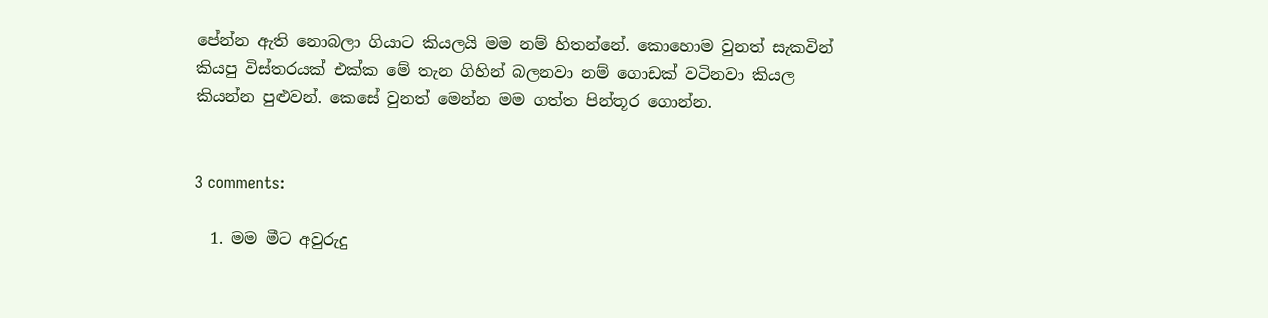පේන්න ඇති නොබලා ගියාට කියලයි මම නම් හිතන්නේ. කොහොම වුනත් සැකවින් කියපු විස්තරයක් එක්ක මේ තැන ගිහින් බලනවා නම් ‍ගොඩක් වටිනවා කියල කියන්න පුළුවන්. කෙසේ වුනත් මෙන්න මම ගත්ත පින්තූර ගොන්න.


3 comments:

  1. මම මීට අවුරුදු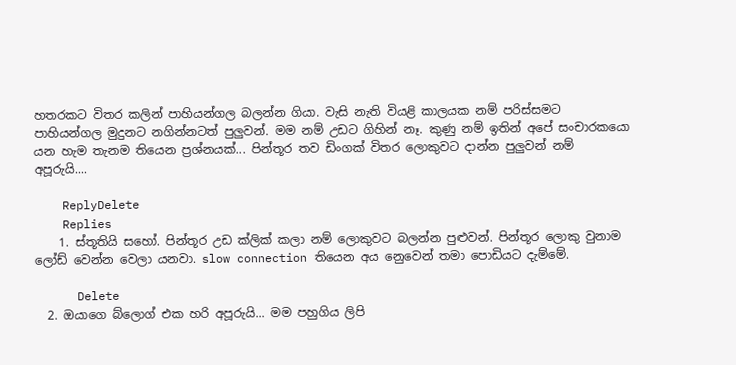හතරකට විතර කලින් පාහියන්ගල බලන්න ගියා. වැසි නැති වියළි කාලයක නම් පරිස්සමට පාහියන්ගල මුදුනට නගින්නටත් පුලුවන්. මම නම් උඩට ගිහින් නෑ. කුණු නම් ඉතින් අපේ සංචාරකයො යන හැම තැනම තියෙන ප්‍රශ්නයක්... පින්තූර තව ඩිංගක් විතර ලොකුවට දාන්න පුලුවන් නම් අපූරුයි....

    ReplyDelete
    Replies
    1. ස්තූතියි සහෝ. පින්තූර උඩ ක්ලික් කලා නම් ලොකුවට බලන්න පුළුවන්. පින්තූර ලොකු වුනාම ලෝඩ් වෙන්න වෙලා යනවා. slow connection තියෙන අය නෙුවෙන් තමා පොඩියට දැම්මේ.

      Delete
  2. ඔය‍ාගෙ බ්ලොග් එක හරි අපූරුයි... මම පහුගිය ලිපි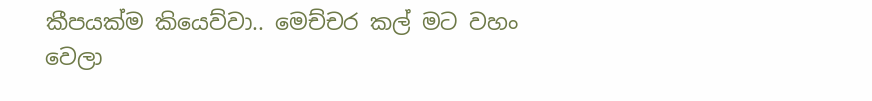කීපයක්ම කියෙව්වා.. මෙච්චර කල් මට වහං වෙලා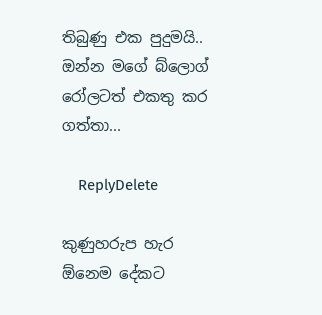තිබුණු එක පුදුමයි.. ඔන්න මගේ බ්ලොග් රෝලටත් එකතු කර ගත්තා...

    ReplyDelete

කුණුහරුප හැර ඕනෙම දේකට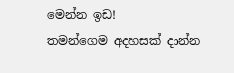මෙන්න ඉඩ!
තමන්ගෙම අදහසක් දාන්න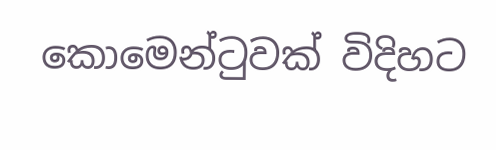කොමෙන්ටුවක් විදිහට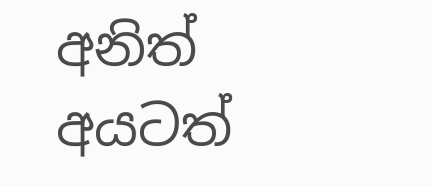අනිත් අයටත්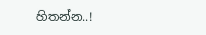හිතන්න..!